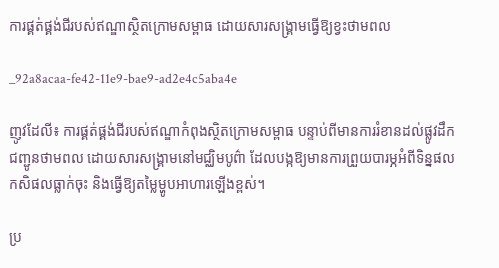ការផ្គត់ផ្គង់ជីរបស់ឥណ្ឌាស្ថិតក្រោមសម្ពាធ ដោយសារសង្គ្រាមធ្វើឱ្យខ្វះថាមពល

_92a8acaa-fe42-11e9-bae9-ad2e4c5aba4e

ញូវដែលី៖ ការផ្គត់ផ្គង់ជីរបស់ឥណ្ឌាកំពុងស្ថិតក្រោមសម្ពាធ បន្ទាប់ពីមានការរំខានដល់ផ្លូវដឹកជញ្ជូនថាមពល ដោយសារសង្គ្រាមនៅមជ្ឈិមបូព៌ា ដែលបង្កឱ្យមានការព្រួយបារម្ភអំពីទិន្នផលកសិផលធ្លាក់ចុះ និងធ្វើឱ្យតម្លៃម្ហូបអាហារឡើងខ្ពស់។

ប្រ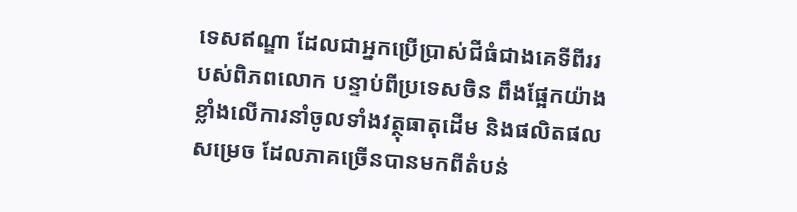ទេសឥណ្ឌា ដែលជាអ្នកប្រើប្រាស់ជីធំជាងគេទីពីររបស់ពិភពលោក បន្ទាប់ពីប្រទេសចិន ពឹងផ្អែកយ៉ាងខ្លាំងលើការនាំចូលទាំងវត្ថុធាតុដើម និងផលិតផលសម្រេច ដែលភាគច្រើនបានមកពីតំបន់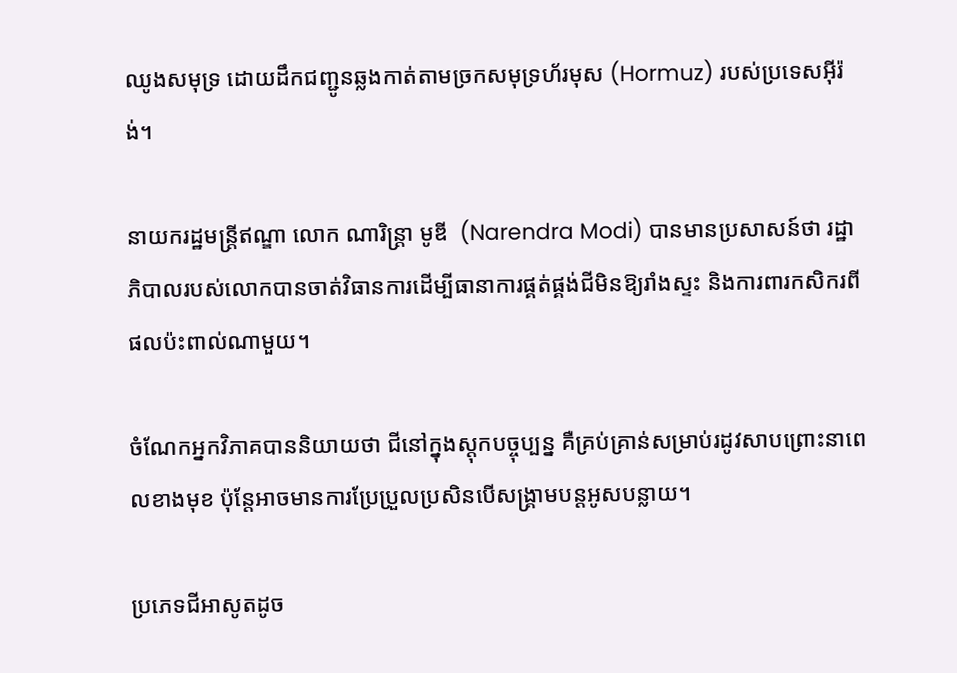ឈូងសមុទ្រ ដោយដឹកជញ្ជូនឆ្លងកាត់តាមច្រកសមុទ្រហ័រមុស (Hormuz) របស់ប្រទេសអ៊ីរ៉ង់។

នាយករដ្ឋមន្ត្រីឥណ្ឌា លោក ណារិន្ត្រា មូឌី  (Narendra Modi) បានមានប្រសាសន៍ថា រដ្ឋាភិបាលរបស់លោកបានចាត់វិធានការដើម្បីធានាការផ្គត់ផ្គង់ជីមិនឱ្យរាំងស្ទះ និងការពារកសិករពីផលប៉ះពាល់ណាមួយ។

ចំណែកអ្នកវិភាគបាននិយាយថា ជីនៅក្នុងស្តុកបច្ចុប្បន្ន គឺគ្រប់គ្រាន់សម្រាប់រដូវសាបព្រោះនាពេលខាងមុខ ប៉ុន្តែអាចមានការប្រែប្រួលប្រសិនបើសង្គ្រាមបន្តអូសបន្លាយ។

ប្រភេទជីអាសូតដូច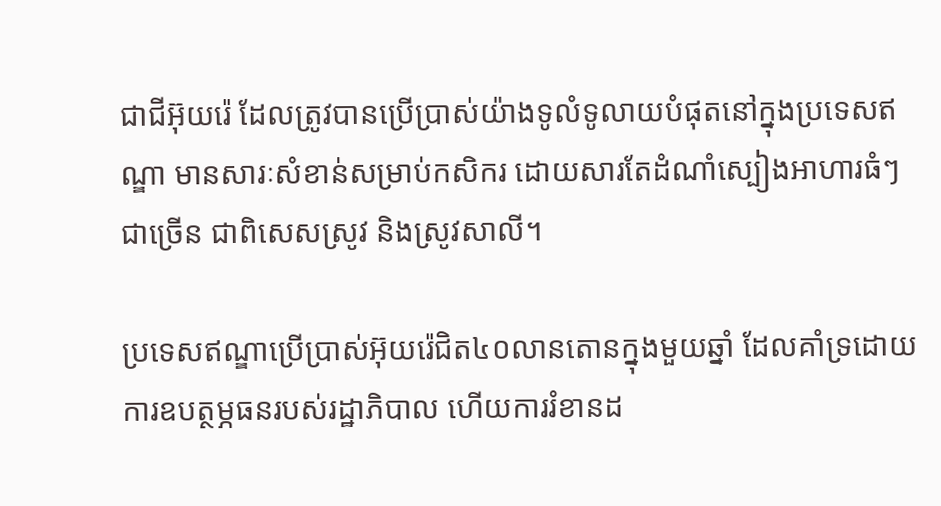ជាជីអ៊ុយរ៉េ ដែលត្រូវបានប្រើប្រាស់យ៉ាងទូលំទូលាយបំផុតនៅក្នុងប្រទេសឥណ្ឌា មានសារៈសំខាន់សម្រាប់កសិករ ដោយសារតែដំណាំស្បៀងអាហារធំៗជាច្រើន ជាពិសេសស្រូវ និងស្រូវសាលី។

ប្រទេសឥណ្ឌាប្រើប្រាស់អ៊ុយរ៉េជិត៤០លានតោនក្នុងមួយឆ្នាំ ដែលគាំទ្រដោយការឧបត្ថម្ភធនរបស់រដ្ឋាភិបាល ហើយការរំខានដ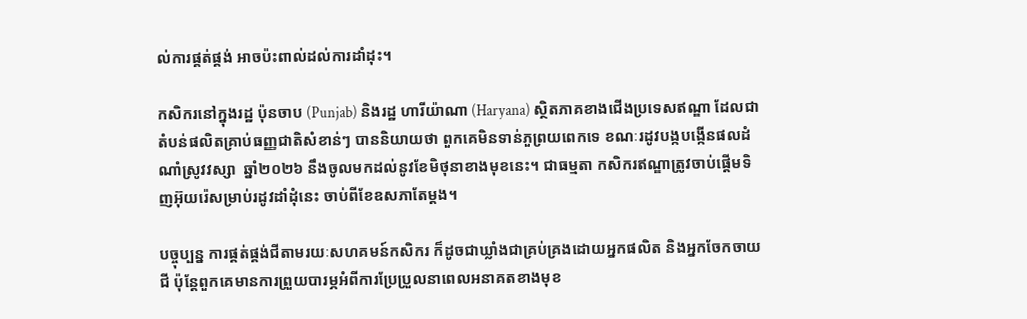ល់ការផ្គត់ផ្គង់ អាចប៉ះពាល់ដល់ការដាំដុះ។

កសិករនៅក្នុងរដ្ឋ ប៉ុនចាប (Punjab) និងរដ្ឋ ហារីយ៉ាណា (Haryana) ស្ថិតភាគខាងជើងប្រទេសឥណ្ឌា ដែលជាតំបន់ផលិតគ្រាប់ធញ្ញជាតិសំខាន់ៗ បាននិយាយថា ពួកគេមិនទាន់ភួព្រយពេកទេ ខណៈរដូវបង្កបង្កើនផលដំណាំស្រូវវស្សា  ឆ្នាំ២០២៦ នឹងចូលមកដល់នូវខែមិថុនាខាងមុខនេះ។ ជាធម្មតា កសិករឥណ្ឌាត្រូវចាប់ផ្តើមទិញអ៊ុយរ៉េសម្រាប់រដូវដាំដុំនេះ ចាប់ពីខែឧសភាតែម្តង។

បច្ចុប្បន្ន ការផ្គត់ផ្គង់ជីតាមរយៈសហគមន៍កសិករ ក៏ដូចជាឃ្លាំងជាគ្រប់គ្រងដោយអ្នកផលិត និងអ្នកចែកចាយជី ប៉ុន្តែពួកគេមានការព្រួយបារម្ភអំពីការប្រែប្រួលនាពេលអនាគតខាងមុខ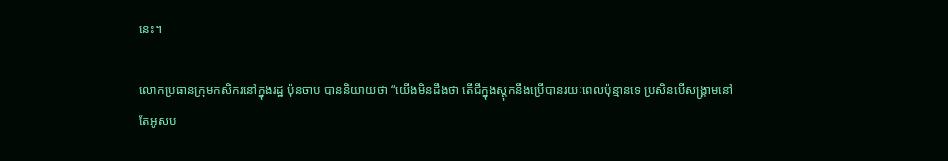នេះ។

លោកប្រធានក្រុមកសិករនៅក្នុងរដ្ឋ ប៉ុនចាប បាននិយាយថា “យើងមិនដឹងថា តើជីក្នុងស្តុកនឹងប្រើបានរយៈពេលប៉ុន្មានទេ ប្រសិនបើសង្រ្គាមនៅតែអូសប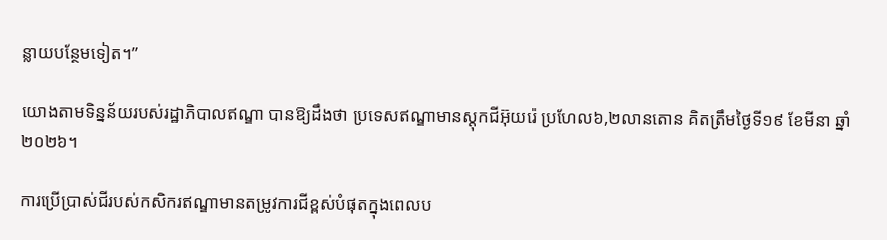ន្លាយបន្ថែមទៀត។”

យោងតាមទិន្នន័យរបស់រដ្ឋាភិបាលឥណ្ឌា បានឱ្យដឹងថា ប្រទេសឥណ្ឌាមានស្តុកជីអ៊ុយរ៉េ ប្រហែល៦,២លានតោន គិតត្រឹមថ្ងៃទី១៩ ខែមីនា ឆ្នាំ២០២៦។

ការប្រើប្រាស់ជីរបស់កសិករឥណ្ឌាមានតម្រូវការជីខ្ពស់បំផុតក្នុងពេលប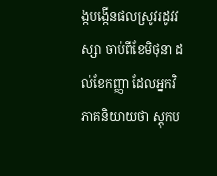ង្កបង្កើនផលស្រូវរដូវវស្សា ចាប់ពីខែមិថុនា ដល់ខែកញ្ញា ដែលអ្នកវិភាគនិយាយថា ស្តុកប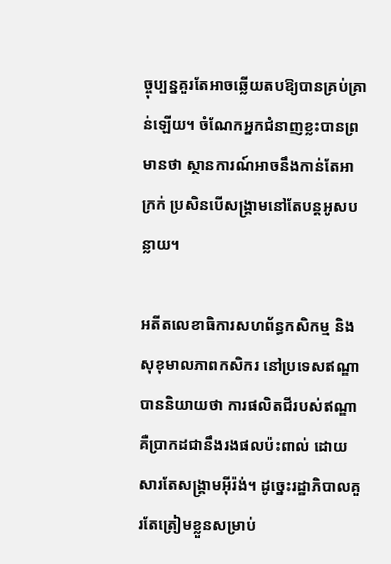ច្ចុប្បន្នគួរតែអាចឆ្លើយតបឱ្យបានគ្រប់គ្រាន់ឡើយ។ ចំណែកអ្នកជំនាញខ្លះបានព្រមានថា ស្ថានការណ៍អាចនឹងកាន់តែអាក្រក់ ប្រសិនបើសង្គ្រាមនៅតែបន្តអូសបន្លាយ។

អតីតលេខាធិការសហព័ន្ធកសិកម្ម និងសុខុមាលភាពកសិករ នៅប្រទេសឥណ្ឌា បាននិយាយថា ការផលិតជីរបស់ឥណ្ឌា គឺប្រាកដជានឹងរងផលប៉ះពាល់ ដោយសារតែសង្គ្រាមអ៊ីរ៉ង់។ ដូច្នេះរដ្ឋាភិបាលគួរតែត្រៀមខ្លួនសម្រាប់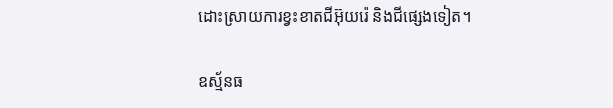ដោះស្រាយការខ្វះខាតជីអ៊ុយរ៉េ និងជីផ្សេងទៀត។

ឧស្ម័នធ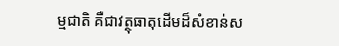ម្មជាតិ គឺជាវត្ថុធាតុដើមដ៏សំខាន់ស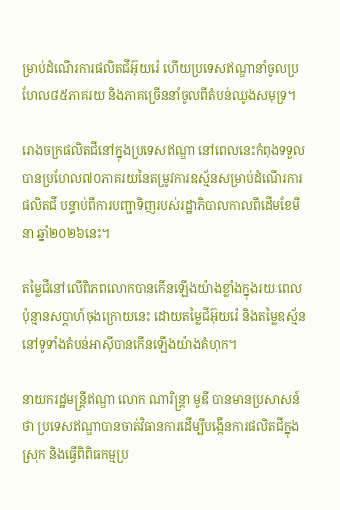ម្រាប់ដំណើរការផលិតជីអ៊ុយរ៉េ ហើយប្រទេសឥណ្ឌានាំចូលប្រហែល៨៥ភាគរយ និងភាគច្រើននាំចូលពីតំបន់ឈូងសមុទ្រ។

រោងចក្រផលិតជីនៅក្នុងប្រទេសឥណ្ឌា នៅពេលនេះកំពុងទទួលបានប្រហែល៧០ភាគរយនៃតម្រូវការឧស្ម័នសម្រាប់ដំណើរការផលិតជី បន្ទាប់ពីការបញ្ជាទិញរបស់រដ្ឋាភិបាលកាលពីដើមខែមីនា ឆ្នាំ២០២៦នេះ។

តម្លៃជីនៅលើពិភពលោកបានកើនឡើងយ៉ាងខ្លាំងក្នុងរយៈពេលប៉ុន្មានសប្តាហ៍ចុងក្រោយនេះ ដោយតម្លៃជីអ៊ុយរ៉េ និងតម្លៃឧស្ម័ននៅទូទាំងតំបន់អាស៊ីបានកើនឡើងយ៉ាងគំហុក។

នាយករដ្ឋមន្ត្រីឥណ្ឌា លោក ណារិន្ត្រា មូឌី បានមានប្រសាសន៍ថា ប្រទេសឥណ្ឌាបានចាត់វិធានការដើម្បីបង្កើនការផលិតជីក្នុងស្រុក និងធ្វើពិពិធកម្មប្រ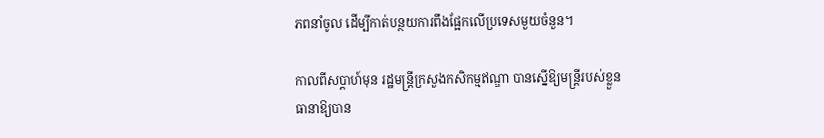ភពនាំចូល ដើម្បីកាត់បន្ថយការពឹងផ្អែកលើប្រទេសមួយចំនួន។

កាលពីសប្តាហ៍មុន រដ្ឋមន្ត្រីក្រសួងកសិកម្មឥណ្ឌា បានស្នើឱ្យមន្ត្រីរបស់ខ្លួនធានាឱ្យបាន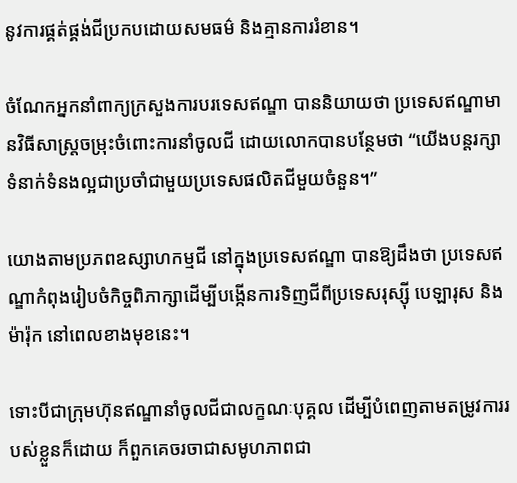នូវការផ្គត់ផ្គង់ជីប្រកបដោយសមធម៌ និងគ្មានការរំខាន។

ចំណែកអ្នកនាំពាក្យក្រសួងការបរទេសឥណ្ឌា បាននិយាយថា ប្រទេសឥណ្ឌាមានវិធីសាស្រ្តចម្រុះចំពោះការនាំចូលជី ដោយលោកបានបន្ថែមថា “យើងបន្តរក្សាទំនាក់ទំនងល្អជាប្រចាំជាមួយប្រទេសផលិតជីមួយចំនួន។”

យោងតាមប្រភពឧស្សាហកម្មជី នៅក្នុងប្រទេសឥណ្ឌា បានឱ្យដឹងថា ប្រទេសឥណ្ឌាកំពុងរៀបចំកិច្ចពិភាក្សាដើម្បីបង្កើនការទិញជីពីប្រទេសរុស្ស៊ី បេឡារុស និងម៉ារ៉ុក នៅពេលខាងមុខនេះ។

ទោះបីជាក្រុមហ៊ុនឥណ្ឌានាំចូលជីជាលក្ខណៈបុគ្គល ដើម្បីបំពេញតាមតម្រូវការរបស់ខ្លួនក៏ដោយ ក៏ពួកគេចរចាជាសមូហភាពជា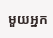មួយអ្នក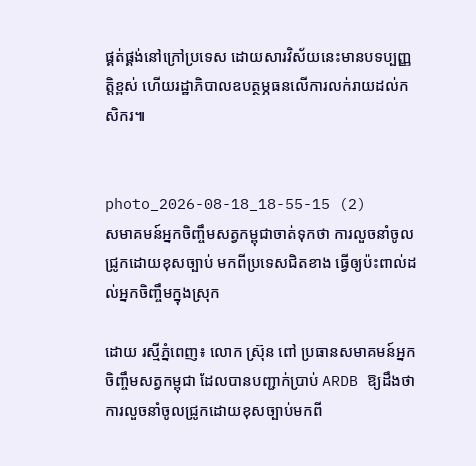ផ្គត់ផ្គង់នៅក្រៅប្រទេស ដោយសារវិស័យនេះមានបទប្បញ្ញត្តិខ្ពស់ ហើយរដ្ឋាភិបាលឧបត្ថម្ភធនលើការលក់រាយដល់កសិករ៕


photo_2026-08-18_18-55-15 (2)
សមាគមន៍អ្នកចិញ្ចឹមសត្វកម្ពុជាចាត់ទុកថា ការលួចនាំចូលជ្រូកដោយខុសច្បាប់ មកពីប្រទេសជិតខាង ធ្វើឲ្យប៉ះពាល់ដល់អ្នកចិញ្ចឹមក្នុងស្រុក

ដោយ រស្មីភ្នំពេញ៖ លោក ស្រ៊ុន ពៅ ប្រធានសមាគមន៍អ្នកចិញ្ចឹមសត្វកម្ពុជា ដែលបានបញ្ជាក់ប្រាប់ ARDB ឱ្យដឹងថា ការលួចនាំចូលជ្រូកដោយខុសច្បាប់មកពី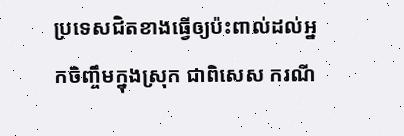ប្រទេសជិតខាងធ្វើឲ្យប៉ះពាល់ដល់អ្នកចិញ្ចឹមក្នុងស្រុក ជាពិសេស ករណី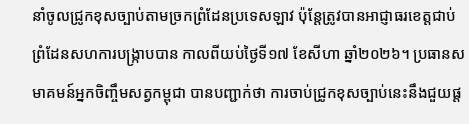នាំចូលជ្រូកខុសច្បាប់តាមច្រកព្រំដែនប្រទេសឡាវ ប៉ុន្តែត្រូវបានអាជ្ញាធរខេត្តជាប់ព្រំដែនសហការបង្រ្កាបបាន កាលពីយប់ថ្ងៃទី១៧ ខែសីហា ឆ្នាំ២០២៦។ ប្រធានសមាគមន៍អ្នកចិញ្ចឹមសត្វកម្ពុជា បានបញ្ជាក់ថា ការចាប់ជ្រូកខុសច្បាប់នេះនឹងជួយផ្ត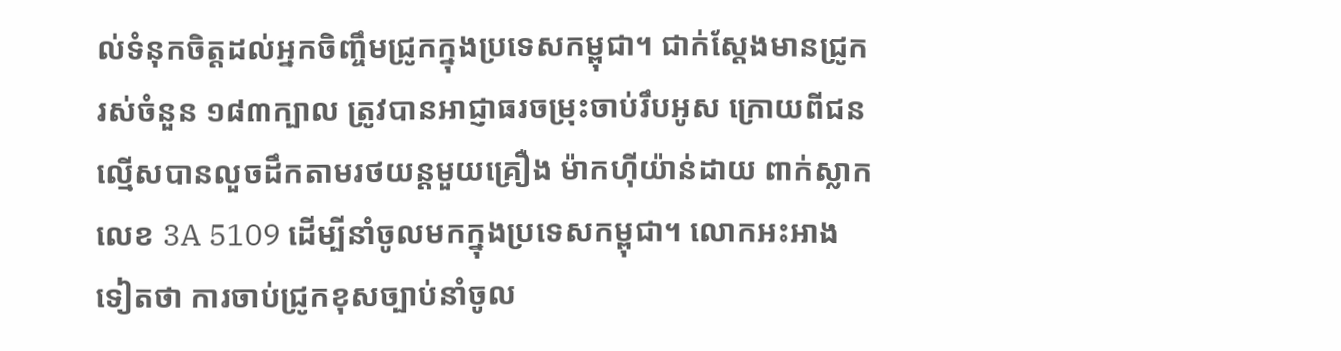ល់ទំនុកចិត្តដល់អ្នកចិញ្ចឹមជ្រូកក្នុងប្រទេសកម្ពុជា។ ជាក់ស្តែងមានជ្រូករស់ចំនួន ១៨៣ក្បាល ត្រូវបានអាជ្ញាធរចម្រុះចាប់រឹបអូស ក្រោយពីជនល្មើសបានលួចដឹកតាមរថយន្តមួយគ្រឿង ម៉ាកហ៊ីយ៉ាន់ដាយ ពាក់ស្លាកលេខ 3A 5109 ដើម្បីនាំចូលមកក្នុងប្រទេសកម្ពុជា។ លោកអះអាងទៀតថា ការចាប់ជ្រូកខុសច្បាប់នាំចូល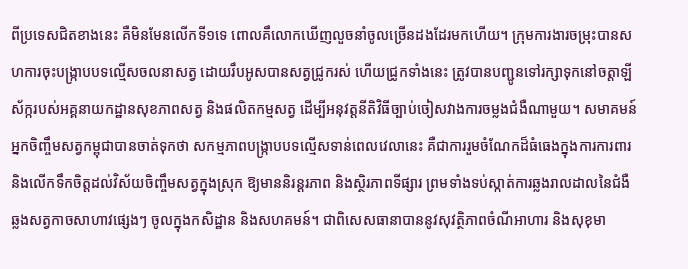ពីប្រទេសជិតខាងនេះ គឺមិនមែនលើកទី១ទេ ពោលគឹលោកឃើញលួចនាំចូលច្រើនដងដែរមកហើយ។ ក្រុមការងារចម្រុះបានសហការចុះបង្ក្រាបបទល្មើសចលនាសត្វ ដោយរឹបអូសបានសត្វជ្រូករស់ ហើយជ្រូកទាំងនេះ ត្រូវបានបញ្ជូនទៅរក្សាទុកនៅចត្តាឡីស័ក្ករបស់អគ្គនាយកដ្ឋានសុខភាពសត្វ និងផលិតកម្មសត្វ ដើម្បីអនុវត្តនីតិវិធីច្បាប់ចៀសវាងការចម្លងជំងឺណាមួយ។ សមាគមន៍អ្នកចិញ្ចឹមសត្វកម្ពុជាបានចាត់ទុកថា សកម្មភាពបង្ក្រាបបទល្មើសទាន់ពេលវេលានេះ គឺជាការរួមចំណែកដ៏ធំធេងក្នុងការការពារ និងលើកទឹកចិត្តដល់វិស័យចិញ្ចឹមសត្វក្នុងស្រុក ឱ្យមាននិរន្តរភាព និងស្ថិរភាពទីផ្សារ ព្រមទាំងទប់ស្កាត់ការឆ្លងរាលដាលនៃជំងឺឆ្លងសត្វកាចសាហាវផ្សេងៗ ចូលក្នុងកសិដ្ឋាន និងសហគមន៍។ ជាពិសេសធានាបាននូវសុវត្ថិភាពចំណីអាហារ និងសុខុមា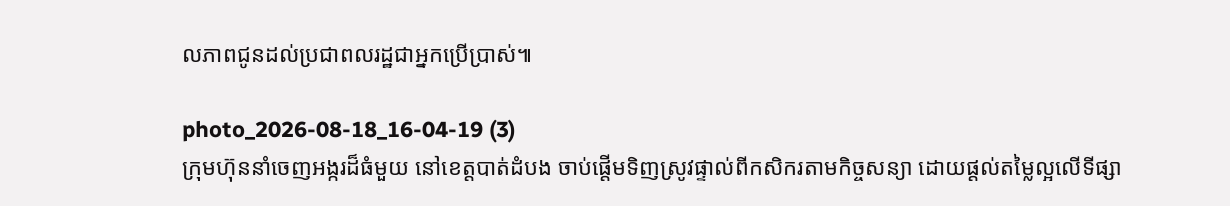លភាពជូនដល់ប្រជាពលរដ្ឋជាអ្នកប្រើប្រាស់៕

photo_2026-08-18_16-04-19 (3)
ក្រុមហ៊ុននាំចេញអង្ករដ៏ធំមួយ នៅខេត្តបាត់ដំបង ចាប់ផ្តើមទិញស្រូវផ្ទាល់ពីកសិករតាមកិច្ចសន្យា ដោយផ្តល់តម្លៃល្អលើទីផ្សា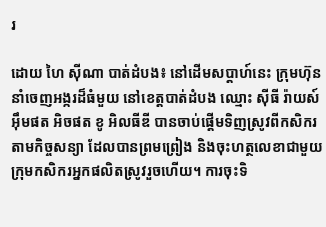រ

ដោយ ហៃ ស៊ីណា បាត់ដំបង៖ នៅដើមសប្តាហ៍នេះ ក្រុមហ៊ុននាំចេញអង្ករដ៏ធំមួយ នៅខេត្តបាត់ដំបង ឈ្មោះ ស៊ីធី រ៉ាយស៍ អ៊ឹមផត អិចផត ខូ អិលធីឌី បានចាប់ផ្តើមទិញស្រូវពីកសិករតាមកិច្ចសន្យា ដែលបានព្រមព្រៀង និងចុះហត្ថលេខាជាមួយក្រុមកសិករអ្នកផលិតស្រូវរួចហើយ។ ការចុះទិ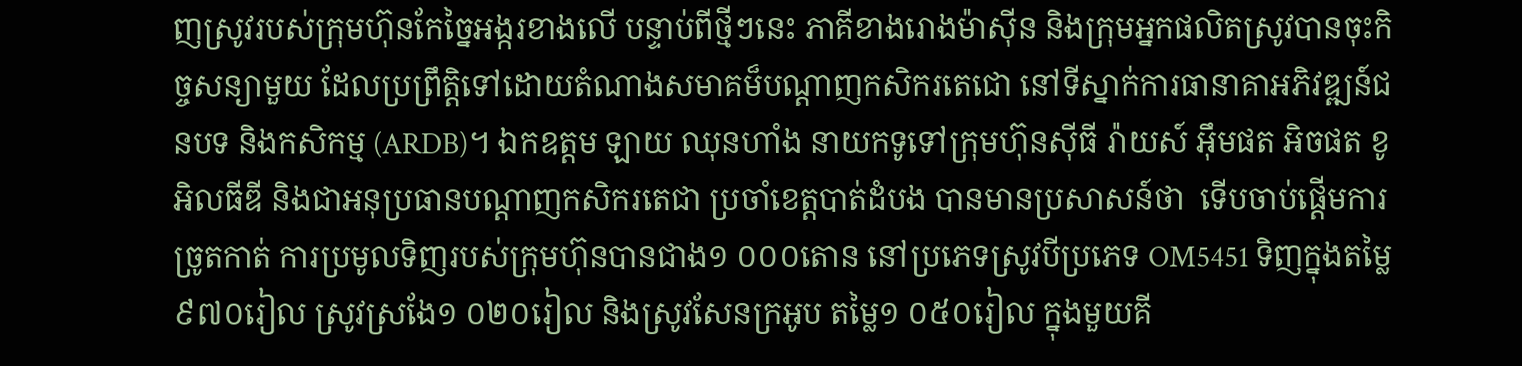ញស្រូវរបស់ក្រុមហ៊ុនកែច្នៃអង្ករខាងលើ បន្ទាប់ពីថ្មីៗនេះ ភាគីខាងរោងម៉ាស៊ីន និងក្រុមអ្នកផលិតស្រូវបានចុះកិច្ចសន្យាមួយ ដែលប្រព្រឹត្តិទៅដោយតំណាងសមាគម៏បណ្តាញកសិករតេជោ នៅទីស្នាក់ការធានាគាអភិវឌ្ឍន៍ជនបទ និងកសិកម្ម (ARDB)។ ឯកឧត្តម ឡាយ ឈុនហាំង នាយកទូទៅក្រុមហ៊ុនស៊ីធី រ៉ាយស៍ អ៊ឹមផត អិចផត ខូ អិលធីឌី និងជាអនុប្រធានបណ្តាញកសិករតេជា ប្រចាំខេត្តបាត់ដំបង បានមានប្រសាសន៍ថា  ទើបចាប់ផ្តើមការច្រូតកាត់ ការប្រមូលទិញរបស់ក្រុមហ៊ុនបានជាង១ ០០០តោន នៅប្រភេទស្រូវបីប្រភេទ OM5451 ទិញក្នុងតម្លៃ៩៧០រៀល ស្រូវស្រងែ១ ០២០រៀល និងស្រូវសែនក្រអូប តម្លៃ១ ០៥០រៀល ក្នុងមួយគី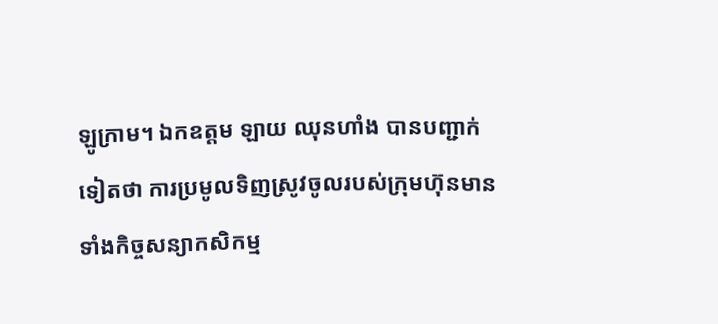ឡូក្រាម។ ឯកឧត្តម ឡាយ ឈុនហាំង បានបញ្ជាក់ទៀតថា ការប្រមូលទិញស្រូវចូលរបស់ក្រុមហ៊ុនមានទាំងកិច្ចសន្យាកសិកម្ម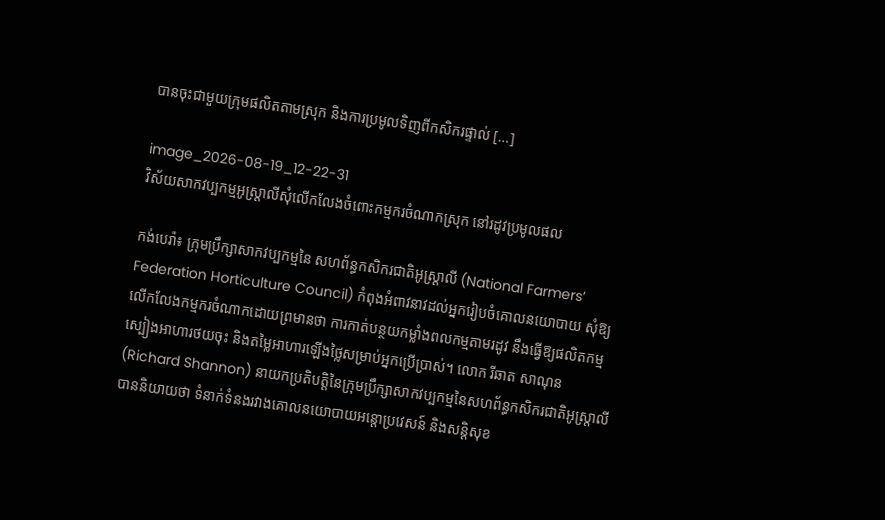បានចុះជាមួយក្រុមផលិតតាមស្រុក និងការប្រមូលទិញពីកសិករផ្ទាល់ […]

image_2026-08-19_12-22-31
វិស័យសាកវប្បកម្មអូស្ត្រាលីសុំលើកលែងចំពោះកម្មករចំណាកស្រុក នៅរដូវប្រមូលផល

កង់បេរ៉ា៖ ក្រុមប្រឹក្សាសាកវប្បកម្មនៃ សហព័ន្ធកសិករជាតិអូស្ត្រាលី (National Farmers’ Federation Horticulture Council) កំពុងអំពាវនាវដល់អ្នករៀបចំគោលនយោបាយ សុំឱ្យលើកលែងកម្មករចំណាកដោយព្រមានថា ការកាត់បន្ថយកម្លាំងពលកម្មតាមរដូវ នឹងធ្វើឱ្យផលិតកម្មស្បៀងអាហារថយចុះ និងតម្លៃអាហារឡើងថ្លៃសម្រាប់អ្នកប្រើប្រាស់។ លោក រីឆាត សាណុន (Richard Shannon) នាយកប្រតិបត្តិនៃក្រុមប្រឹក្សាសាកវប្បកម្មនៃសហព័ន្ធកសិករជាតិអូស្ត្រាលី បាននិយាយថា ទំនាក់ទំនងរវាងគោលនយោបាយអន្តោប្រវេសន៍ និងសន្តិសុខ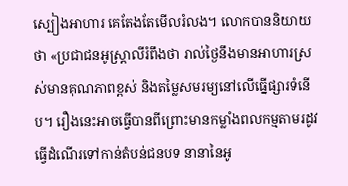ស្បៀងអាហារ គេតែងតែមើលរំលង។ លោកបាននិយាយថា «ប្រជាជនអូស្ត្រាលីរំពឹងថា រាល់ថ្ងៃនឹងមានអាហារស្រស់មានគុណភាពខ្ពស់ និងតម្លៃសមរម្យនៅលើធ្នើផ្សារទំនើប។ រឿងនេះអាចធ្វើបានពីព្រោះមានកម្លាំងពលកម្មតាមរដូវធ្វើដំណើរទៅកាន់តំបន់ជនបទ នានានៃអូ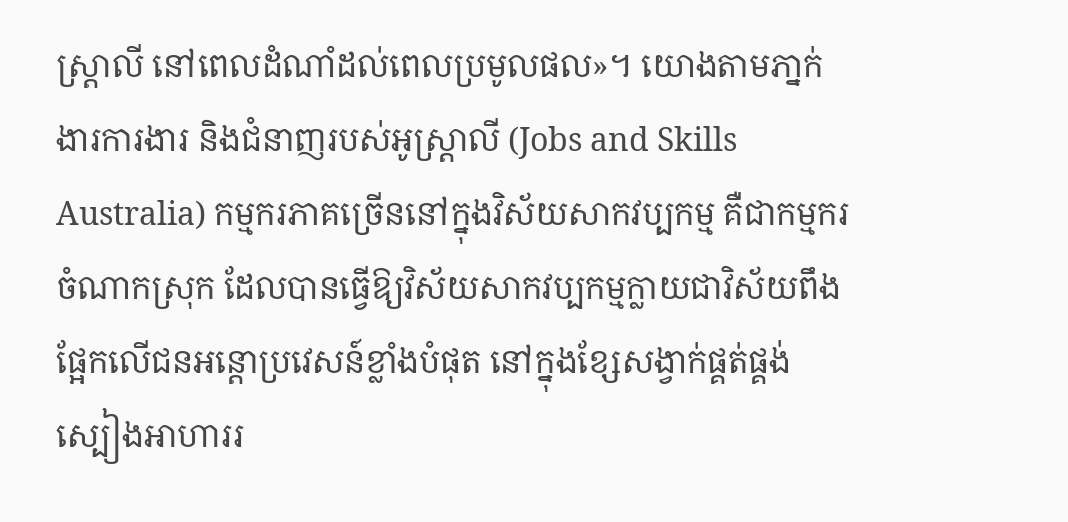ស្ត្រាលី នៅពេលដំណាំដល់ពេលប្រមូលផល»។ យោងតាមភា្នក់ងារការងារ និងជំនាញរបស់អូស្ត្រាលី (Jobs and Skills Australia) កម្មករភាគច្រើននៅក្នុងវិស័យសាកវប្បកម្ម គឺជាកម្មករចំណាកស្រុក ដែលបានធ្វើឱ្យវិស័យសាកវប្បកម្មក្លាយជាវិស័យពឹងផ្អែកលើជនអន្តោប្រវេសន៍ខ្លាំងបំផុត នៅក្នុងខ្សែសង្វាក់ផ្គត់ផ្គង់ស្បៀងអាហាររ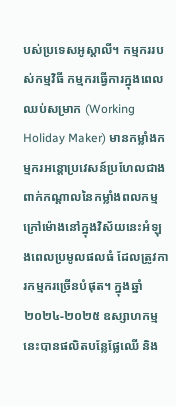បស់ប្រទេសអូស្តាលី។ កម្មកររបស់កម្មវិធី កម្មករធ្វើការក្នុងពេលឈប់សម្រាក (Working Holiday Maker) មានកម្លាំងកម្មករអន្តោប្រវេសន៍ប្រហែលជាងពាក់កណ្តាលនៃកម្លាំងពលកម្មក្រៅម៉ោងនៅក្នុងវិស័យនេះអំឡុងពេលប្រមូលផលធំ ដែលត្រូវការកម្មករច្រើនបំផុត។ ក្នុងឆ្នាំ២០២៤-២០២៥ ឧស្សាហកម្មនេះបានផលិតបន្លែផ្លែឈើ និង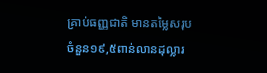គ្រាប់ធញ្ញជាតិ មានតម្លៃសរុបចំនួន១៩,៥ពាន់លានដុល្លារ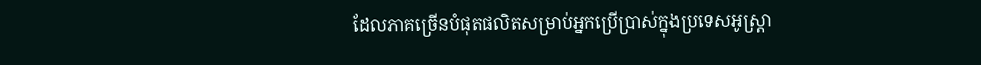ដែលភាគច្រើនបំផុតផលិតសម្រាប់អ្នកប្រើប្រាស់ក្នុងប្រទេសអូស្ត្រា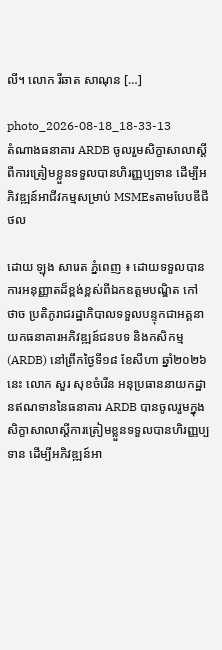លី។ លោក រីឆាត សាណុន […]

photo_2026-08-18_18-33-13
តំណាងធនាគារ ARDB ចូលរួមសិក្ខាសាលាស្តីពីការត្រៀមខ្លួនទទួលបានហិរញ្ញប្បទាន ដើម្បីអភិវឌ្ឍន៍អាជីវកម្មសម្រាប់ MSMEsតាមបែបឌីជីថល

ដោយ ឡុង សារេត ភ្នំពេញ ៖ ដោយទទួលបានការអនុញ្ញាតដ៏ខ្ពង់ខ្ពស់ពីឯកឧត្តមបណ្ឌិត កៅ ថាច ប្រតិភូរាជរដ្ឋាភិបាលទទួលបន្ទុកជាអគ្គនាយកធនាគារអភិវឌ្ឍន៍ជនបទ និងកសិកម្ម (ARDB) នៅព្រឹកថ្ងៃទី១៨ ខែសីហា ឆ្នាំ២០២៦នេះ លោក សួរ សុខចំរើន អនុប្រធាននាយកដ្ឋានឥណទាននៃធនាគារ ARDB បានចូលរួមក្នុងសិក្ខាសាលាស្តីការត្រៀមខ្លួនទទួលបានហិរញ្ញប្បទាន ដើម្បីអភិវឌ្ឍន៍អា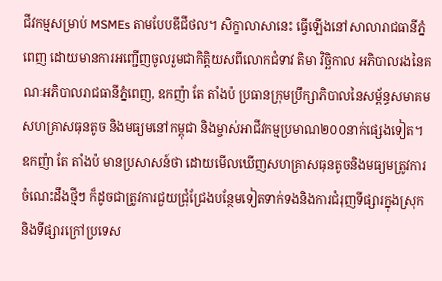ជីវកម្មសម្រាប់ MSMEs តាមបែបឌីជីថល។ សិក្ខាលាសានេះ ធ្វើឡើងនៅសាលារាជធានីភ្នំពេញ ដោយមានការអញ្ជើញចូលរួមជាកិត្តិយសពីលោកជំទាវ តិមា វិច្ឆិកាល អភិបាលរងនៃគណៈអភិបាលរាជធានីភ្នំពេញ, ឧកញ៉ា តែ តាំងប៉ ប្រធានក្រុមប្រឹក្សាភិបាលនៃសម្ព័ន្ធសមាគមសហគ្រាសធុនតូច និងមធ្យមនៅកម្ពុជា និងម្ចាស់អាជីវកម្មប្រមាណ២០០នាក់ផ្សេងទៀត។ ឧកញ៉ា តែ តាំងប៉ មានប្រសាសន៍ថា ដោយមើលឃើញសហគ្រាសធុនតូចនិងមធ្យមត្រូវការចំណេះដឹងថ្មីៗ ក៏ដូចជាត្រូវការជួយជ្រុំជ្រែងបន្ថែមទៀតទាក់ទងនិងការជំរុញទីផ្សារក្នុងស្រុក និងទីផ្សារក្រៅប្រទេស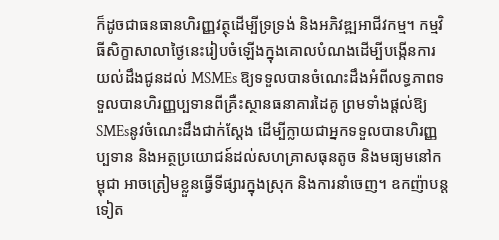ក៏ដូចជាធនធានហិរញ្ញវត្ថុដើម្បីទ្រទ្រង់ និងអភិវឌ្ឍអាជីវកម្ម។ កម្មវិធីសិក្ខាសាលាថ្ងៃនេះរៀបចំឡើងក្នុងគោលបំណងដើម្បីបង្កើនការយល់ដឹងជូនដល់ MSMEs ឱ្យទទួលបានចំណេះដឹងអំពីលទ្ធភាពទទួលបានហិរញ្ញប្បទានពីគ្រឺះស្ថានធនាគារដៃគូ ព្រមទាំងផ្តល់ឱ្យ SMEsនូវចំណេះដឹងជាក់ស្តែង ដើម្បីក្លាយជាអ្នកទទួលបានហិរញ្ញប្បទាន និងអត្ថប្រយោជន៍ដល់សហគ្រាសធុនតូច និងមធ្យមនៅកម្ពុជា អាចត្រៀមខ្លួនធ្វើទីផ្សារក្នុងស្រុក និងការនាំចេញ។ ឧកញ៉ាបន្តទៀត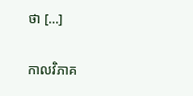ថា […]

កាលវិភាគ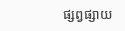ផ្សព្វផ្សាយ